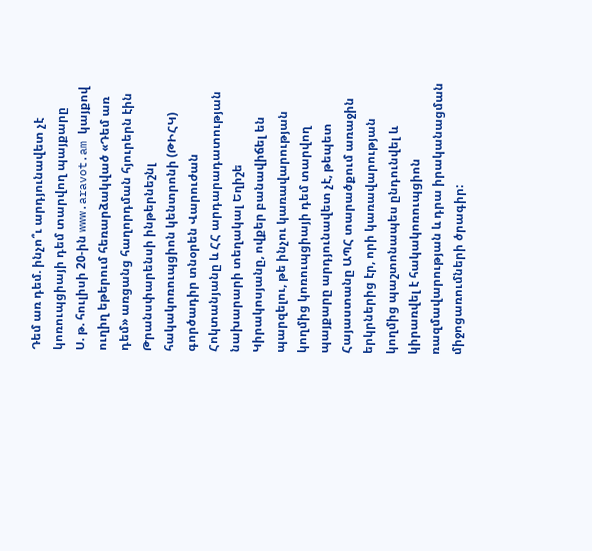Դեմ առ դեմ. ինչո՞ւ արդյունավետ չէ կոռուպցիայի դեմ տարվող պայքարը
Ս. թ. հուլիսի 20-ին www.aravot.am կայքով ուղիղ եթերում հեռարձակված «Դեմ առ դեմ» առցանց հաղորդման հյուրերն էին Թրանսփարենսի ինթերնեշնլ հակակոռուպցիոն կենտրոնի (ԹԻՀԿ) գործադիր տնօրեն Վարուժան Հոկտանյանը և ՀՀ արդարադատության նախարարի տեղակալ Եղիշե Կիրակոսյանը, ովքեր բանավիճել են պարզելու, թե ինչու կառավարության կողմից կոռուպցիայի դեմ տարվող պայքարը արդյունավետ չէ, թեպետ Հայաստանը ԱՊՀ տարածքում առաջին երկրներից էր, որի կառավարության կողմից պաշտոնապես ընդունվել և կիրառվել է հակակոռուպցիոն ռազմավարության և դրա իրականացման միջոցառումների ծրագիր: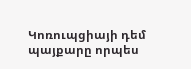Կոռուպցիայի դեմ պայքարը որպես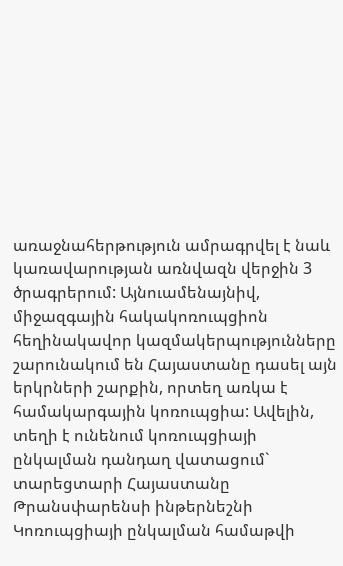առաջնահերթություն ամրագրվել է նաև կառավարության առնվազն վերջին 3 ծրագրերում: Այնուամենայնիվ, միջազգային հակակոռուպցիոն հեղինակավոր կազմակերպությունները շարունակում են Հայաստանը դասել այն երկրների շարքին, որտեղ առկա է համակարգային կոռուպցիա: Ավելին, տեղի է ունենում կոռուպցիայի ընկալման դանդաղ վատացում` տարեցտարի Հայաստանը Թրանսփարենսի ինթերնեշնի Կոռուպցիայի ընկալման համաթվի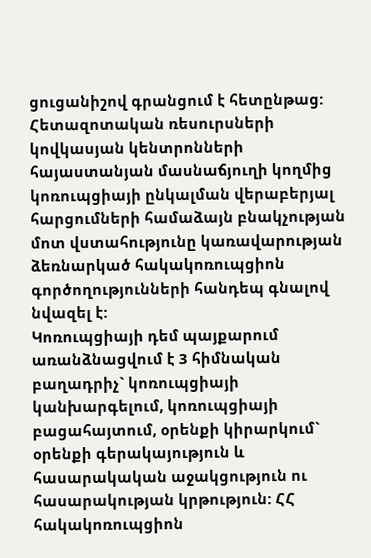ցուցանիշով գրանցում է հետընթաց:
Հետազոտական ռեսուրսների կովկասյան կենտրոնների հայաստանյան մասնաճյուղի կողմից կոռուպցիայի ընկալման վերաբերյալ հարցումների համաձայն բնակչության մոտ վստահությունը կառավարության ձեռնարկած հակակոռուպցիոն գործողությունների հանդեպ գնալով նվազել է:
Կոռուպցիայի դեմ պայքարում առանձնացվում է 3 հիմնական բաղադրիչ` կոռուպցիայի կանխարգելում, կոռուպցիայի բացահայտում, օրենքի կիրարկում` օրենքի գերակայություն և հասարակական աջակցություն ու հասարակության կրթություն: ՀՀ հակակոռուպցիոն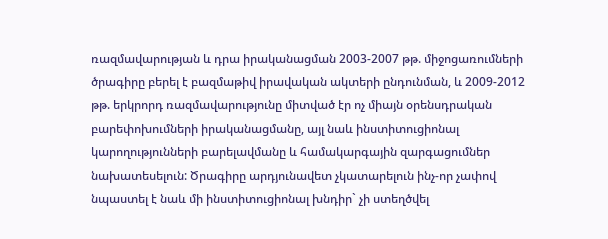ռազմավարության և դրա իրականացման 2003-2007 թթ. միջոցառումների ծրագիրը բերել է բազմաթիվ իրավական ակտերի ընդունման, և 2009-2012 թթ. երկրորդ ռազմավարությունը միտված էր ոչ միայն օրենսդրական բարեփոխումների իրականացմանը, այլ նաև ինստիտուցիոնալ կարողությունների բարելավմանը և համակարգային զարգացումներ նախատեսելուն: Ծրագիրը արդյունավետ չկատարելուն ինչ-որ չափով նպաստել է նաև մի ինստիտուցիոնալ խնդիր` չի ստեղծվել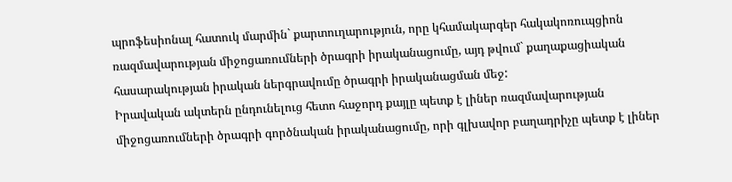պրոֆեսիոնալ հատուկ մարմին` քարտուղարություն, որը կհամակարգեր հակակոռուպցիոն ռազմավարության միջոցառումների ծրագրի իրականացումը, այդ թվում` քաղաքացիական հասարակության իրական ներգրավումը ծրագրի իրականացման մեջ:
Իրավական ակտերն ընդունելուց հետո հաջորդ քայլը պետք է լիներ ռազմավարության միջոցառումների ծրագրի գործնական իրականացումը, որի գլխավոր բաղադրիչը պետք է լիներ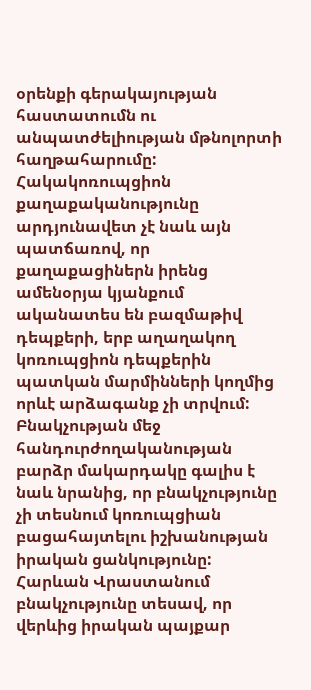օրենքի գերակայության հաստատումն ու անպատժելիության մթնոլորտի հաղթահարումը: Հակակոռուպցիոն քաղաքականությունը արդյունավետ չէ նաև այն պատճառով, որ քաղաքացիներն իրենց ամենօրյա կյանքում ականատես են բազմաթիվ դեպքերի, երբ աղաղակող կոռուպցիոն դեպքերին պատկան մարմինների կողմից որևէ արձագանք չի տրվում: Բնակչության մեջ հանդուրժողականության բարձր մակարդակը գալիս է նաև նրանից, որ բնակչությունը չի տեսնում կոռուպցիան բացահայտելու իշխանության իրական ցանկությունը: Հարևան Վրաստանում բնակչությունը տեսավ, որ վերևից իրական պայքար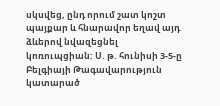սկսվեց, ընդ որում շատ կոշտ պայքար և հնարավոր եղավ այդ ձևերով նվազեցնել կոռուպցիան: Ս. թ. հունիսի 3-5-ը Բելգիայի Թագավարություն կատարած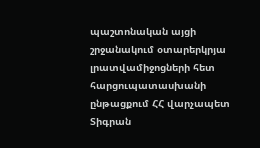պաշտոնական այցի շրջանակում օտարերկրյա լրատվամիջոցների հետ հարցուպատասխանի ընթացքում ՀՀ վարչապետ Տիգրան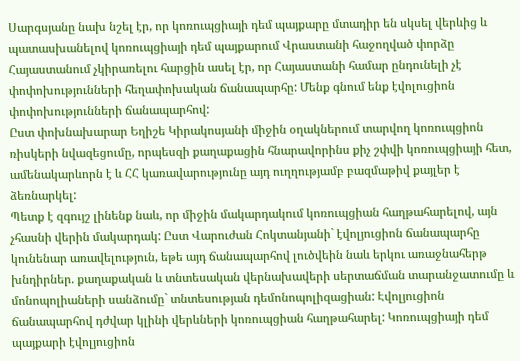Սարգսյանը նախ նշել էր, որ կոռուպցիայի դեմ պայքարը մտադիր են սկսել վերևից և պատասխանելով կոռուպցիայի դեմ պայքարում Վրաստանի հաջողված փորձը Հայաստանում չկիրառելու հարցին ասել էր, որ Հայաստանի համար ընդունելի չէ փոփոխությունների հեղափոխական ճանապարհը: Մենք գնում ենք էվոլուցիոն փոփոխությունների ճանապարհով:
Ըստ փոխնախարար Եղիշե Կիրակոսյանի միջին օղակներում տարվող կոռուպցիոն ռիսկերի նվազեցումը, որպեսզի քաղաքացին հնարավորինս քիչ շփվի կոռուպցիայի հետ, ամենակարևորն է և ՀՀ կառավարությունը այդ ուղղությամբ բազմաթիվ քայլեր է ձեռնարկել:
Պետք է զգույշ լինենք նաև, որ միջին մակարդակում կոռուպցիան հաղթահարելով, այն չհասնի վերին մակարդակ: Ըստ Վարուժան Հոկտանյանի` էվոլյուցիոն ճանապարհը կունենար առավելություն, եթե այդ ճանապարհով լուծվեին նաև երկու առաջնահերթ խնդիրներ. քաղաքական և տնտեսական վերնախավերի սերտաճման տարանջատումը և մոնոպոլիաների սանձումը` տնտեսության դեմոնոպոլիզացիան: Էվոլյուցիոն ճանապարհով դժվար կլինի վերևների կոռուպցիան հաղթահարել: Կոռուպցիայի դեմ պայքարի էվոլյուցիոն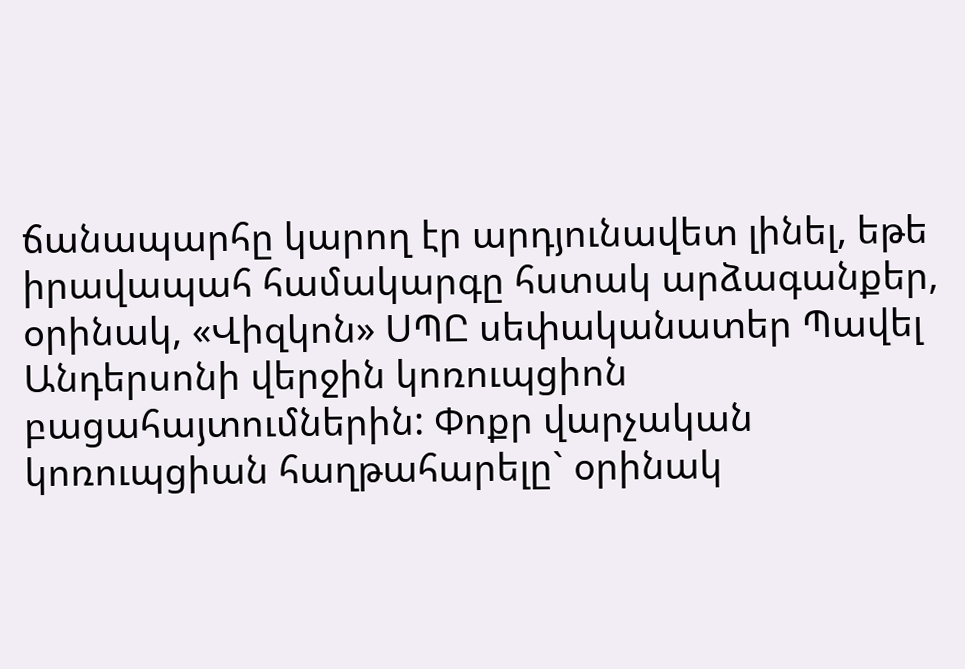ճանապարհը կարող էր արդյունավետ լինել, եթե իրավապահ համակարգը հստակ արձագանքեր, օրինակ, «Վիզկոն» ՍՊԸ սեփականատեր Պավել Անդերսոնի վերջին կոռուպցիոն բացահայտումներին: Փոքր վարչական կոռուպցիան հաղթահարելը` օրինակ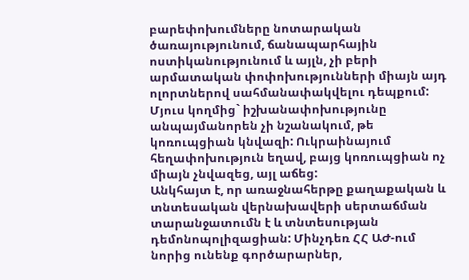բարեփոխումները նոտարական ծառայությունում, ճանապարհային ոստիկանությունում և այլն, չի բերի արմատական փոփոխությունների միայն այդ ոլորտներով սահմանափակվելու դեպքում: Մյուս կողմից` իշխանափոխությունը անպայմանորեն չի նշանակում, թե կոռուպցիան կնվազի: Ուկրաինայում հեղափոխություն եղավ, բայց կոռուպցիան ոչ միայն չնվազեց, այլ աճեց:
Անկհայտ է, որ առաջնահերթը քաղաքական և տնտեսական վերնախավերի սերտաճման տարանջատումն է և տնտեսության դեմոնոպոլիզացիան: Մինչդեռ ՀՀ ԱԺ-ում նորից ունենք գործարարներ,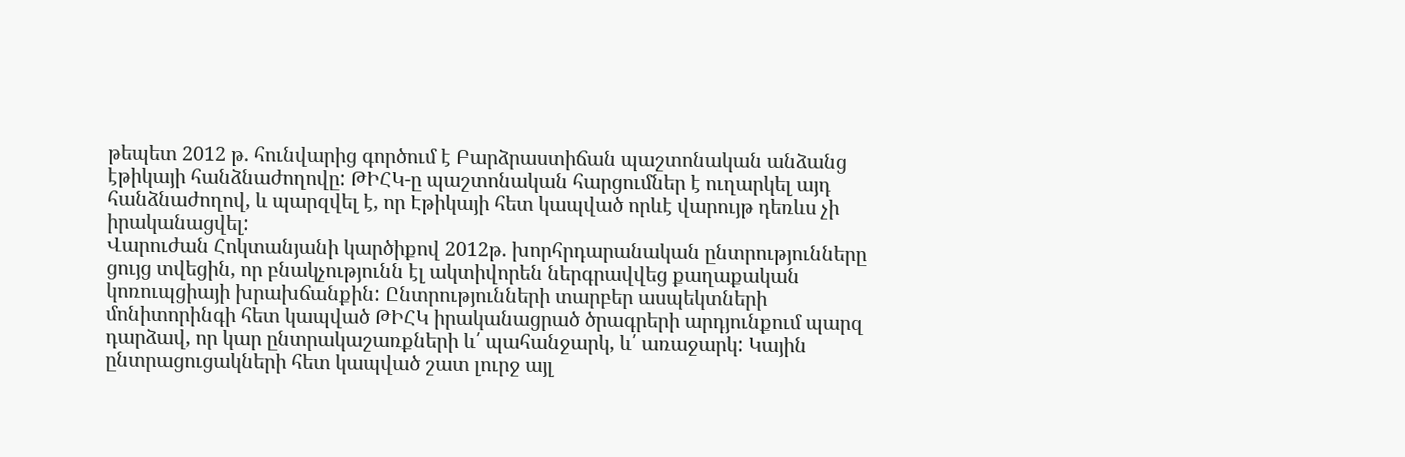թեպետ 2012 թ. հունվարից գործում է Բարձրաստիճան պաշտոնական անձանց էթիկայի հանձնաժողովը: ԹԻՀԿ-ը պաշտոնական հարցումներ է ուղարկել այդ հանձնաժողով, և պարզվել է, որ Էթիկայի հետ կապված որևէ վարույթ դեռևս չի իրականացվել:
Վարուժան Հոկտանյանի կարծիքով 2012թ. խորհրդարանական ընտրությունները ցույց տվեցին, որ բնակչությունն էլ ակտիվորեն ներգրավվեց քաղաքական կոռուպցիայի խրախճանքին: Ընտրությունների տարբեր ասպեկտների մոնիտորինգի հետ կապված ԹԻՀԿ իրականացրած ծրագրերի արդյունքում պարզ դարձավ, որ կար ընտրակաշառքների և՛ պահանջարկ, և՛ առաջարկ: Կային ընտրացուցակների հետ կապված շատ լուրջ այլ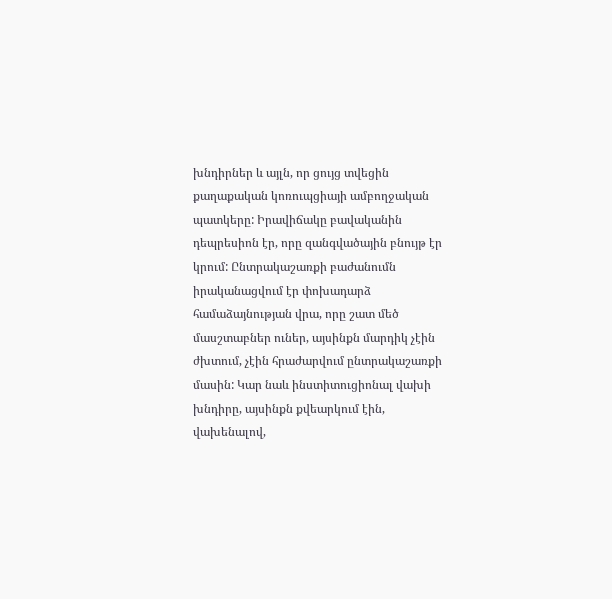խնդիրներ և այլն, որ ցույց տվեցին քաղաքական կոռուպցիայի ամբողջական պատկերը: Իրավիճակը բավականին դեպրեսիոն էր, որը զանգվածային բնույթ էր կրում: Ընտրակաշառքի բաժանումն իրականացվում էր փոխադարձ համաձայնության վրա, որը շատ մեծ մասշտաբներ ուներ, այսինքն մարդիկ չէին ժխտում, չէին հրաժարվում ընտրակաշառքի մասին: Կար նաև ինստիտուցիոնալ վախի խնդիրը, այսինքն քվեարկում էին, վախենալով,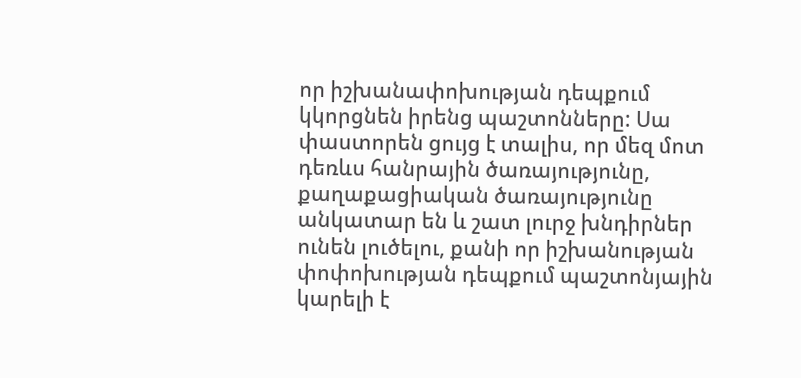որ իշխանափոխության դեպքում կկորցնեն իրենց պաշտոնները: Սա փաստորեն ցույց է տալիս, որ մեզ մոտ դեռևս հանրային ծառայությունը, քաղաքացիական ծառայությունը անկատար են և շատ լուրջ խնդիրներ ունեն լուծելու, քանի որ իշխանության փոփոխության դեպքում պաշտոնյային կարելի է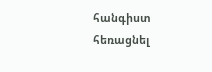հանգիստ հեռացնել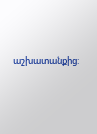աշխատանքից: